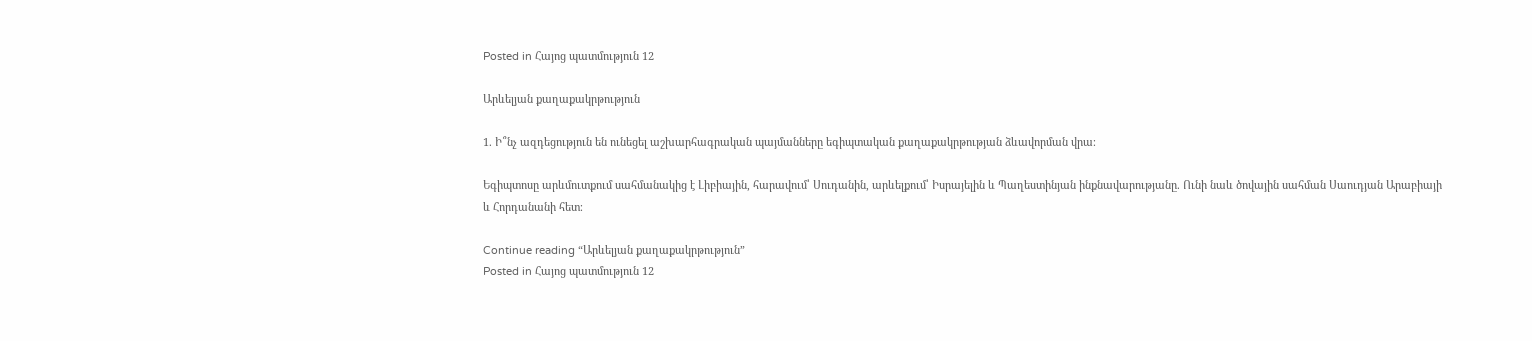Posted in Հայոց պատմություն 12

Արևելյան քաղաքակրթություն

1. Ի՞նչ ազդեցություն են ունեցել աշխարհագրական պայմանները եգիպտական քաղաքակրթության ձևավորման վրա։

Եգիպտոսը արևմուտքում սահմանակից է Լիբիային, հարավում՝ Սուդանին, արևելքում՝ Իսրայելին և Պաղեստինյան ինքնավարությանը. Ունի նաև ծովային սահման Սաուդյան Արաբիայի և Հորդանանի հետ։

Continue reading “Արևելյան քաղաքակրթություն”
Posted in Հայոց պատմություն 12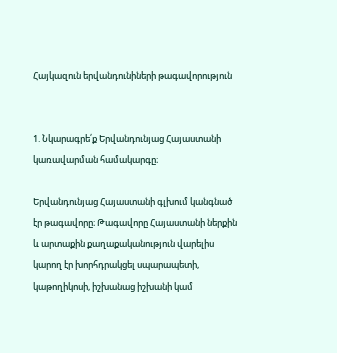Հայկազուն երվանդունիների թագավորություն


1. Նկարագրե՛ք Երվանդունյաց Հայաստանի կառավարման համակարգը։

Երվանդունյաց Հայաստանի գլխում կանգնած էր թագավորը։ Թագավորը Հայաստանի ներքին և արտաքին քաղաքականություն վարելիս կարող էր խորհդրակցել սպարապետի, կաթողիկոսի, իշխանաց իշխանի կամ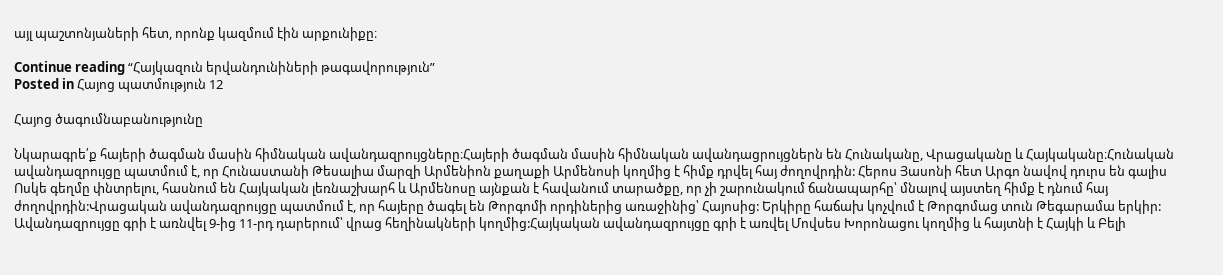այլ պաշտոնյաների հետ, որոնք կազմում էին արքունիքը։

Continue reading “Հայկազուն երվանդունիների թագավորություն”
Posted in Հայոց պատմություն 12

Հայոց ծագումնաբանությունը

Նկարագրե՛ք հայերի ծագման մասին հիմնական ավանդազրույցները։Հայերի ծագման մասին հիմնական ավանդացրույցներն են Հունականը, Վրացականը և Հայկականը։Հունական ավանդազրույցը պատմում է, որ Հունաստանի Թեսալիա մարզի Արմենիոն քաղաքի Արմենոսի կողմից է հիմք դրվել հայ ժողովրդին: Հերոս Յասոնի հետ Արգո նավով դուրս են գալիս Ոսկե գեղմը փնտրելու, հասնում են Հայկական լեռնաշխարհ և Արմենոսը այնքան է հավանում տարածքը, որ չի շարունակում ճանապարհը՝ մնալով այստեղ հիմք է դնում հայ ժողովրդին:Վրացական ավանդազրույցը պատմում է, որ հայերը ծագել են Թորգոմի որդիներից առաջինից՝ Հայոսից: Երկիրը հաճախ կոչվում է Թորգոմաց տուն Թեգարամա երկիր: Ավանդազրույցը գրի է առնվել 9-ից 11-րդ դարերում՝ վրաց հեղինակների կողմից:Հայկական ավանդազրույցը գրի է առվել Մովսես Խորոնացու կողմից և հայտնի է Հայկի և Բելի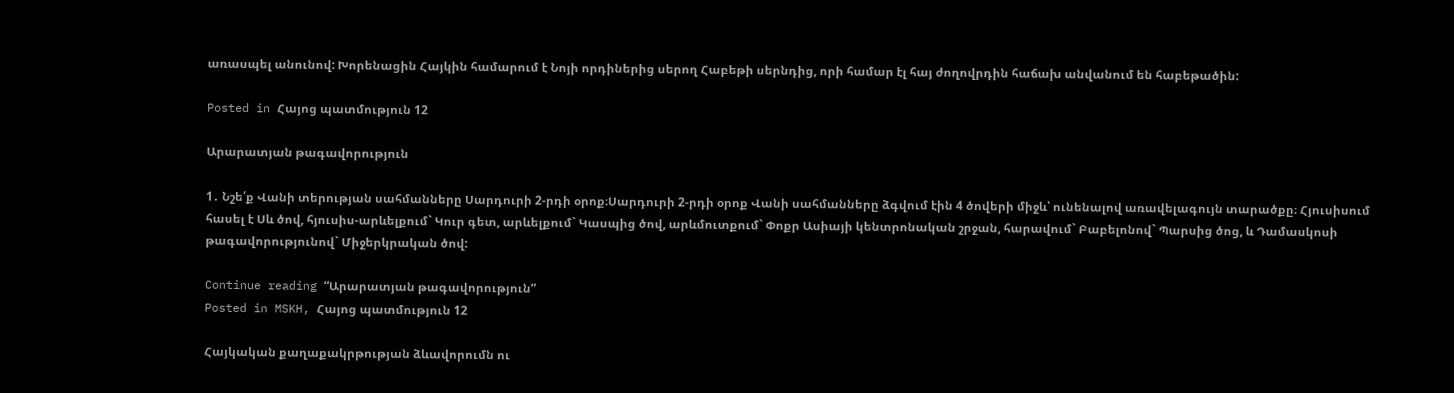առասպել անունով: Խորենացին Հայկին համարում է Նոյի որդիներից սերող Հաբեթի սերնդից, որի համար էլ հայ ժողովրդին հաճախ անվանում են հաբեթածին:

Posted in Հայոց պատմություն 12

Արարատյան թագավորություն

1․ Նշե՛ք Վանի տերության սահմանները Սարդուրի 2-րդի օրոք։Սարդուրի 2-րդի օրոք Վանի սահմանները ձգվում էին 4 ծովերի միջև՝ ունենալով առավելագույն տարածքը։ Հյուսիսում հասել է Սև ծով, հյուսիս-արևելքում` Կուր գետ, արևելքում` Կասպից ծով, արևմուտքում` Փոքր Ասիայի կենտրոնական շրջան, հարավում` Բաբելոնով` Պարսից ծոց, և Դամասկոսի թագավորությունով` Միջերկրական ծով:

Continue reading “Արարատյան թագավորություն”
Posted in MSKH, Հայոց պատմություն 12

Հայկական քաղաքակրթության ձևավորումն ու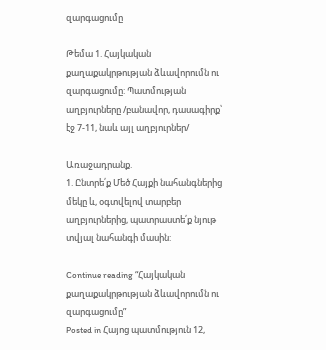զարգացումը

Թեմա 1. Հայկական քաղաքակրթության ձևավորումն ու զարգացումը: Պատմության աղբյուրները /բանավոր, դասագիրք՝ էջ 7-11, նաև այլ աղբյուրներ/

Առաջադրանք.
1. Ընտրե՛ք Մեծ Հայքի նահանգներից մեկը և, օգտվելով տարբեր աղբյուրներից, պատրաստե՛ք նյութ տվյալ նահանգի մասին:

Continue reading “Հայկական քաղաքակրթության ձևավորումն ու զարգացումը”
Posted in Հայոց պատմություն 12,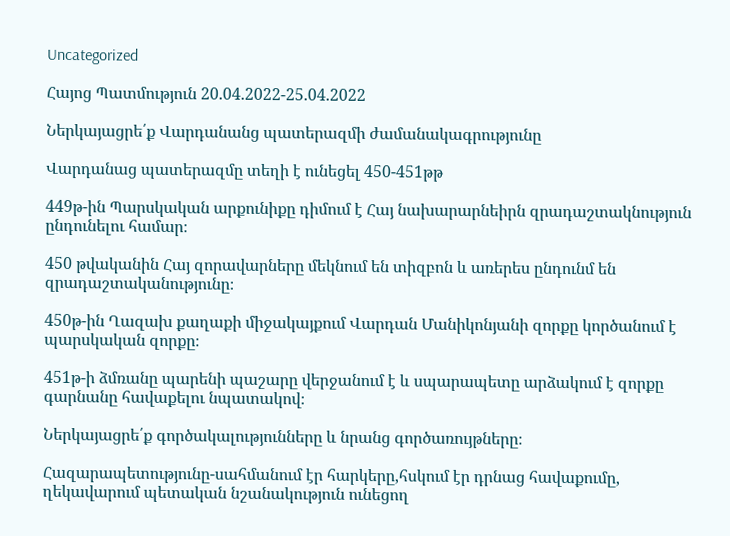Uncategorized

Հայոց Պատմություն 20.04.2022-25.04.2022

Ներկայացրե՛ք Վարդանանց պատերազմի ժամանակագրությունը

Վարդանաց պատերազմը տեղի է ունեցել 450-451թթ

449թ-ին Պարսկական արքունիքը դիմում է Հայ նախարարնեիրն զրադաշտակնություն ընդունելու համար։

450 թվականին Հայ զորավարները մեկնում են տիզբոն և առերես ընդունմ են զրադաշտականությունը։

450թ-ին Ղազախ քաղաքի միջակայքում Վարդան Մանիկոնյանի զորքը կործանում է պարսկական զորքը։

451թ-ի ձմռանը պարենի պաշարը վերջանում է և սպարապետը արձակում է զորքը գարնանը հավաքելու նպատակով։

Ներկայացրե՛ք գործակալությունները և նրանց գործառույթները։

Հազարապետությունը-սահմանում էր հարկերը,հսկում էր դրնաց հավաքումը, ղեկավարում պետական նշանակություն ունեցող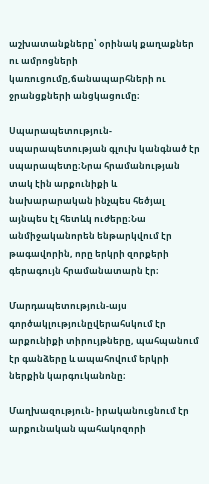աշխատանքները՝ օրինակ քաղաքներ ու ամրոցների կառուցումը,ճանապարհների ու ջրանցքների անցկացումը։

Սպարապետություն-սպարապետության գլուխ կանգնած էր սպարապետը։Նրա հրամանության տակ էին արքունիքի և նախարարական ինչպես հեծյալ այնպես էլ հետևկ ուժերը։Նա անմիջականորեն ենթարկվում էր թագավորին, որը երկրի զորքերի գերագույն հրամանատարն էր։

Մարդապետություն-այս գործակլությունըվերահսկում էր արքունիքի տիրույթները, պահպանում էր գանձերը և ապահովում երկրի ներքին կարգուկանոնը։

Մաղխազություն- իրականուցնում էր արքունական պահակոզորի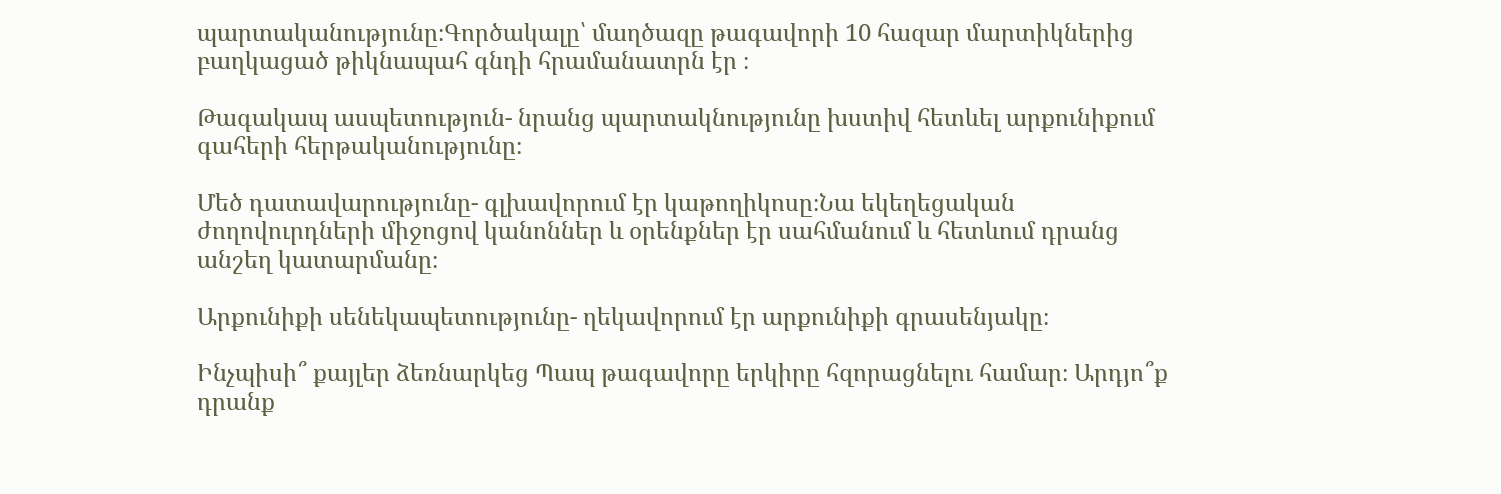պարտականությունը։Գործակալը՝ մաղծազը թագավորի 10 հազար մարտիկներից բաղկացած թիկնապահ գնդի հրամանատրն էր ։

Թագակապ ասպետություն- նրանց պարտակնությունը խստիվ հետևել արքունիքում գահերի հերթականությունը։

Մեծ դատավարությունը- գլխավորում էր կաթողիկոսը։Նա եկեղեցական ժողովուրդների միջոցով կանոններ և օրենքներ էր սահմանում և հետևում դրանց անշեղ կատարմանը։

Արքունիքի սենեկապետությունը- ղեկավորում էր արքունիքի գրասենյակը։

Ինչպիսի՞ քայլեր ձեռնարկեց Պապ թագավորը երկիրը հզորացնելու համար։ Արդյո՞ք դրանք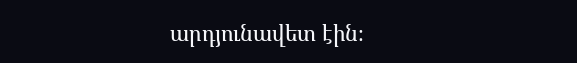արդյունավետ էին։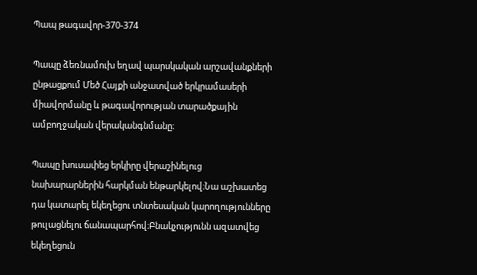Պապ թագավոր-370-374

Պապը ձեռնամուխ եղավ պարսկական արշավանքների ընթացքում Մեծ Հայքի անջատված երկրամասերի միավորմանը և թագավորության տարածքային ամբողջական վերականգնմանը։

Պապը խուսափեց երկիրը վերաշինելուց նախարարներին հարկման ենթարկելով։Նա աշխատեց դա կատարել եկեղեցու տնտեսական կարողությունները թուլացնելու ճանապարհով։Բնակչությունն ազատվեց եկեղեցուն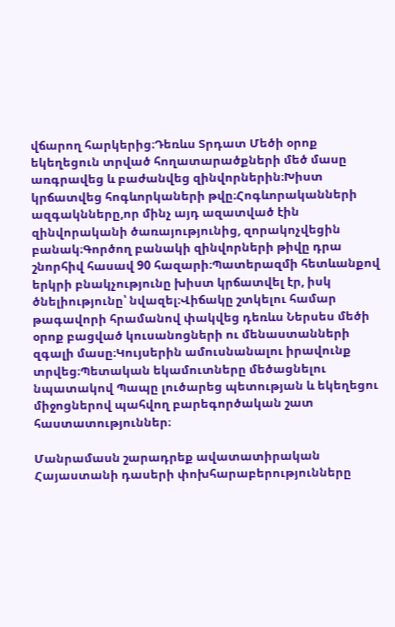վճարող հարկերից։Դեռևս Տրդատ Մեծի օրոք եկեղեցուն տրված հողատարածքների մեծ մասը առգրավեց և բաժանվեց զինվորներին։Խիստ կրճատվեց հոգևորկաների թվը։Հոգևորականների ազգակնները,որ մինչ այդ ազատված էին զինվորականի ծառայությունից, զորակոչվեցին բանակ։Գործող բանակի զինվորների թիվը դրա շնորհիվ հասավ 90 հազարի։Պատերազմի հետևանքով երկրի բնակչությունը խիստ կրճատվել էր, իսկ ծնելիությունը՝ նվազել։Վիճակը շտկելու համար թագավորի հրամանով փակվեց դեռևս Ներսես մեծի օրոք բացված կուսանոցների ու մենաստանների զգալի մասը։Կույսերին ամուսնանալու իրավունք տրվեց։Պետական եկամուտները մեծացնելու նպատակով Պապը լուծարեց պետության և եկեղեցու միջոցներով պահվող բարեգործական շատ հաստատություններ։

Մանրամասն շարադրեք ավատատիրական Հայաստանի դասերի փոխհարաբերությունները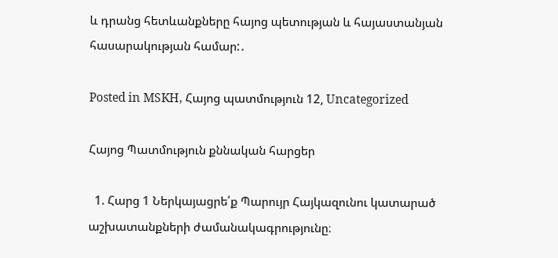և դրանց հետևանքները հայոց պետության և հայաստանյան հասարակության համար:․

Posted in MSKH, Հայոց պատմություն 12, Uncategorized

Հայոց Պատմություն քննական հարցեր

  1. Հարց 1 Ներկայացրե՛ք Պարույր Հայկազունու կատարած աշխատանքների ժամանակագրությունը։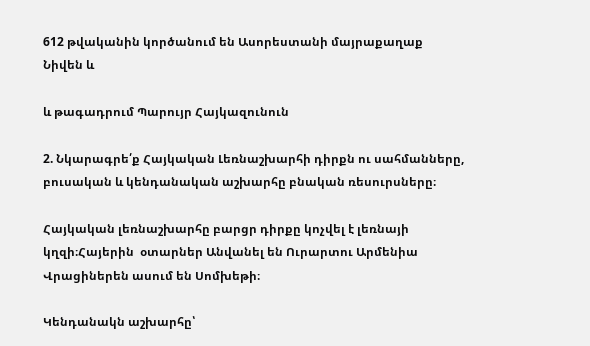612 թվականին կործանում են Ասորեստանի մայրաքաղաք Նիվեն և

և թագադրում Պարույր Հայկազունուն

2. Նկարագրե՛ք Հայկական Լեռնաշխարհի դիրքն ու սահմանները, բուսական և կենդանական աշխարհը բնական ռեսուրսները։

Հայկական լեռնաշխարհը բարցր դիրքը կոչվել է լեռնայի կղզի։Հայերին  օտարներ Անվանել են Ուրարտու Արմենիա Վրացիներեն ասում են Սոմխեթի։

Կենդանակն աշխարհը՝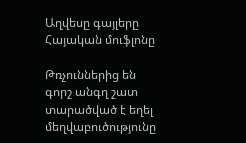Աղվեսը գայլերը Հայական մուֆլոնը

Թռչուններից են գորշ անգղ շատ տարածված է եղել մեղվաբուծությունը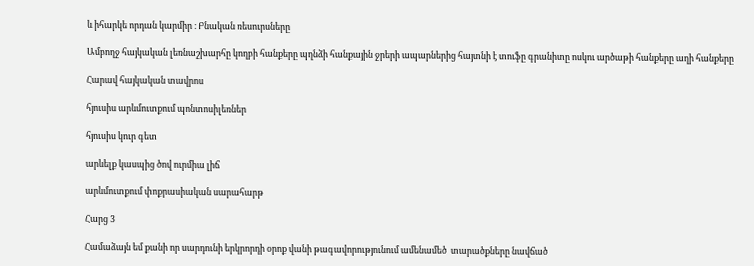և իհարկե որդան կարմիր ։ Բնական ռեսուրսները

Ամբողջ հայկական լեռնաշխարհը կողբի հանքերը պղնձի հանքային ջրերի ապարներից հայտնի է տուֆը գրանիտը ոսկու արծաթի հանքերը աղի հանքերը

Հարավ հայկական տավրոս

հյուսիս արևմուտքում պոնտոսիլեռներ

հյուսիս կուր գետ

արևելք կասպից ծով ուրմիա լիճ

արևմուտքում փոքրասիական սարահարթ

Հարց 3

Համաձայն եմ քանի որ սարդունի երկրորդի օրոք վանի թագավորությունում ամենամեծ  տարածքները նավճած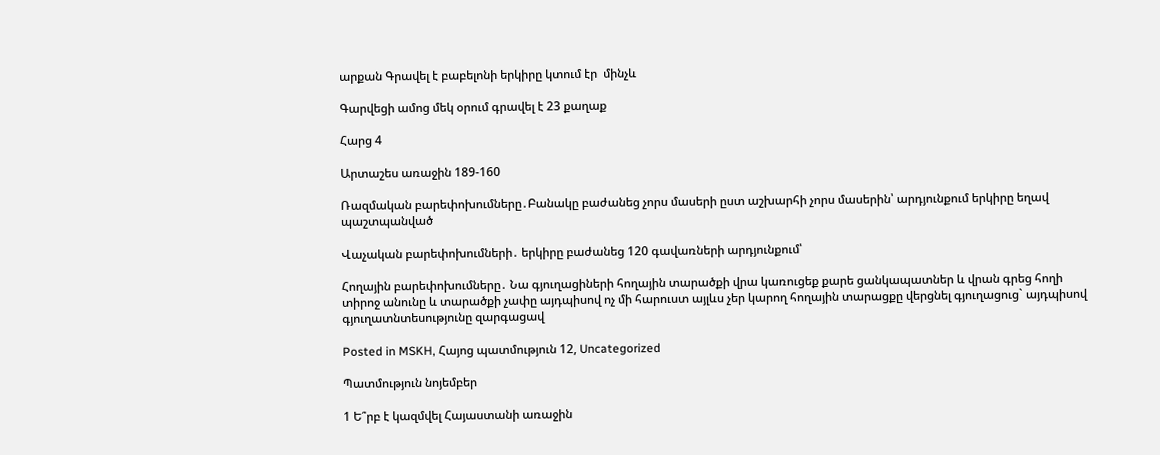արքան Գրավել է բաբելոնի երկիրը կտում էր  մինչև

Գարվեցի ամոց մեկ օրում գրավել է 23 քաղաք

Հարց 4

Արտաշես առաջին 189-160

Ռազմական բարեփոխումները․Բանակը բաժանեց չորս մասերի ըստ աշխարհի չորս մասերին՝ արդյունքում երկիրը եղավ պաշտպանված

Վաչական բարեփոխումների․ երկիրը բաժանեց 120 գավառների արդյունքում՝

Հողային բարեփոխումները․ Նա գյուղացիների հողային տարածքի վրա կառուցեք քարե ցանկապատներ և վրան գրեց հողի տիրոջ անունը և տարածքի չափը այդպիսով ոչ մի հարուստ այլևս չեր կարող հողային տարացքը վերցնել գյուղացուց` այդպիսով գյուղատնտեսությունը զարգացավ

Posted in MSKH, Հայոց պատմություն 12, Uncategorized

Պատմություն նոյեմբեր

1 Ե՞րբ է կազմվել Հայաստանի առաջին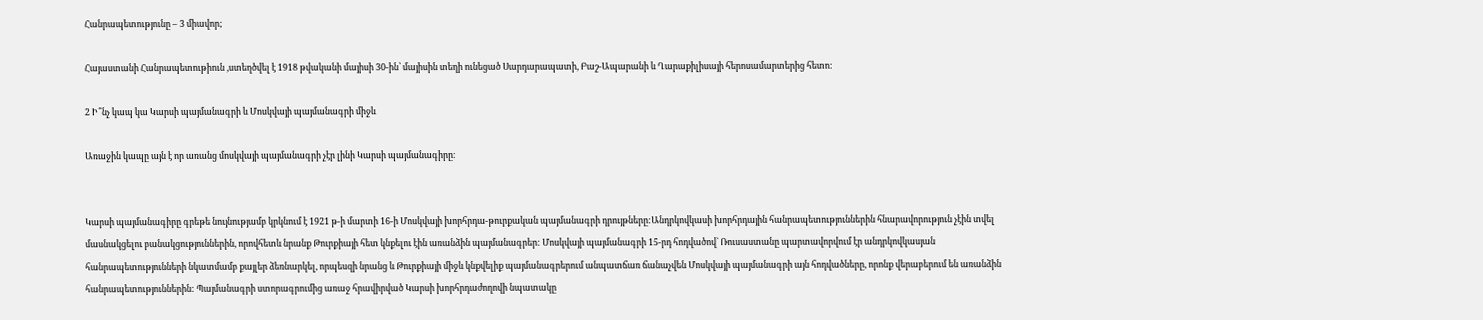Հանրապետությունը – 3 միավոր;

Հայաստանի Հանրապետութիուն ,ստեղծվել է 1918 թվականի մայիսի 30-ին՝ մայիսին տեղի ունեցած Սարդարապատի, Բաշ-Ապարանի և Ղարաքիլիսայի հերոսամարտերից հետո:

2 Ի՞նչ կապ կա Կարսի պայմանագրի և Մոսկվայի պայմանագրի միջև

Առաջին կապը այն է որ առանց մոսկվայի պայմանագրի չէր լինի Կարսի պայմանագիրը։


Կարսի պայմանագիրը գրեթե նույնությամբ կրկնում է 1921 թ-ի մարտի 16-ի Մոսկվայի խորհրդա-թուրքական պայմանագրի դրույթները:Անդրկովկասի խորհրդային հանրապետություններին հնարավորություն չէին տվել մասնակցելու բանակցություններին, որովհետև նրանք Թուրքիայի հետ կնքելու էին առանձին պայմանագրեր: Մոսկվայի պայմանագրի 15-րդ հոդվածով` Ռուսաստանը պարտավորվում էր անդրկովկասյան հանրապետությունների նկատմամբ քայլեր ձեռնարկել, որպեսզի նրանց և Թուրքիայի միջև կնքվելիք պայմանագրերում անպատճառ ճանաչվեն Մոսկվայի պայմանագրի այն հոդվածները, որոնք վերաբերում են առանձին հանրապետություններին: Պայմանագրի ստորագրումից առաջ հրավիրված Կարսի խորհրդաժողովի նպատակը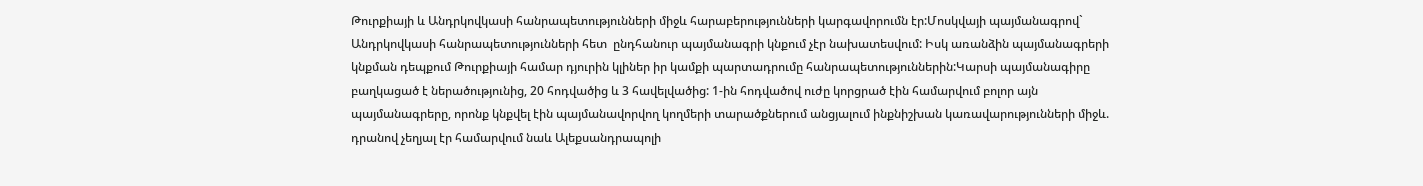Թուրքիայի և Անդրկովկասի հանրապետությունների միջև հարաբերությունների կարգավորումն էր:Մոսկվայի պայմանագրով` Անդրկովկասի հանրապետությունների հետ  ընդհանուր պայմանագրի կնքում չէր նախատեսվում: Իսկ առանձին պայմանագրերի կնքման դեպքում Թուրքիայի համար դյուրին կլիներ իր կամքի պարտադրումը հանրապետություններին:Կարսի պայմանագիրը բաղկացած է ներածությունից, 20 հոդվածից և 3 հավելվածից: 1-ին հոդվածով ուժը կորցրած էին համարվում բոլոր այն պայմանագրերը, որոնք կնքվել էին պայմանավորվող կողմերի տարածքներում անցյալում ինքնիշխան կառավարությունների միջև. դրանով չեղյալ էր համարվում նաև Ալեքսանդրապոլի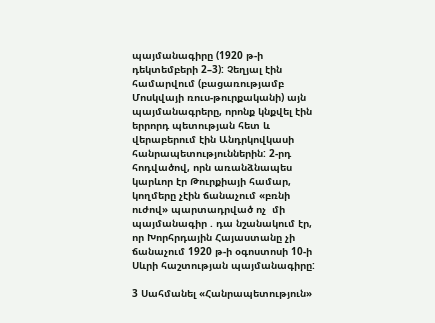պայմանագիրը (1920 թ-ի դեկտեմբերի 2–3): Չեղյալ էին համարվում (բացառությամբ Մոսկվայի ռուս-թուրքականի) այն պայմանագրերը, որոնք կնքվել էին երրորդ պետության հետ և վերաբերում էին Անդրկովկասի հանրապետություններին: 2-րդ հոդվածով, որն առանձնապես կարևոր էր Թուրքիայի համար, կողմերը չէին ճանաչում «բռնի ուժով» պարտադրված ոչ  մի պայմանագիր . դա նշանակում էր, որ Խորհրդային Հայաստանը չի ճանաչում 1920 թ-ի օգոստոսի 10-ի Սևրի հաշտության պայմանագիրը:

3 Սահմանել «Հանրապետություն»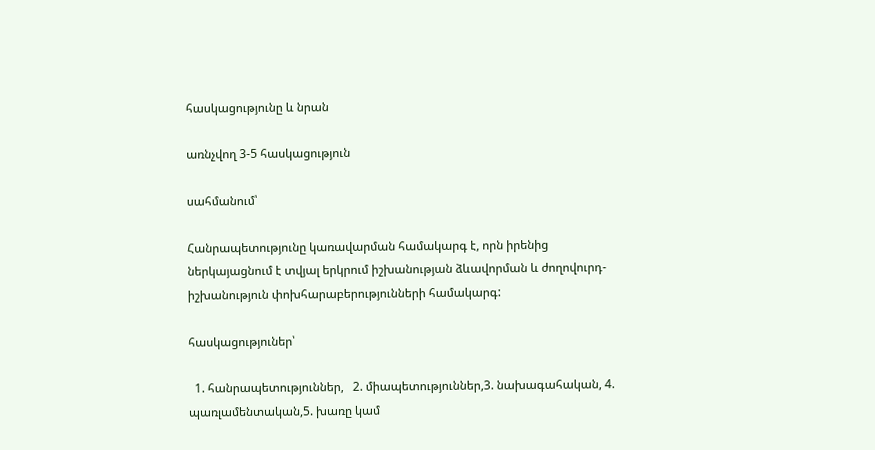հասկացությունը և նրան

առնչվող 3-5 հասկացություն

սահմանում՝

Հանրապետությունը կառավարման համակարգ է, որն իրենից ներկայացնում է տվյալ երկրում իշխանության ձևավորման և ժողովուրդ-իշխանություն փոխհարաբերությունների համակարգ:

հասկացություներ՝

  1. հանրապետություններ,   2. միապետություններ,3. նախագահական, 4. պառլամենտական,5. խառը կամ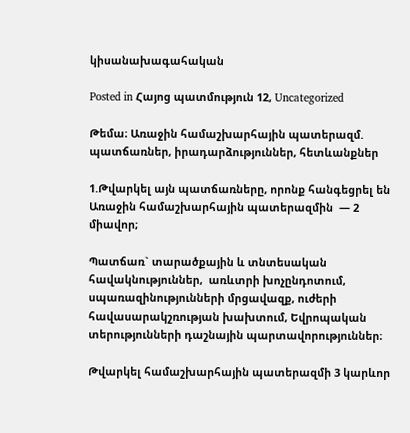կիսանախագահական

Posted in Հայոց պատմություն 12, Uncategorized

Թեմա։ Առաջին համաշխարհային պատերազմ. պատճառներ, իրադարձություններ, հետևանքներ

1.Թվարկել այն պատճառները, որոնք հանգեցրել են Առաջին համաշխարհային պատերազմին  — 2 միավոր;

Պատճառ` տարածքային և տնտեսական հավակնություններ,  առևտրի խոչընդոտում, սպառազինությունների մրցավազք, ուժերի հավասարակշռության խախտում, Եվրոպական տերությունների դաշնային պարտավորություններ։

Թվարկել համաշխարհային պատերազմի 3 կարևոր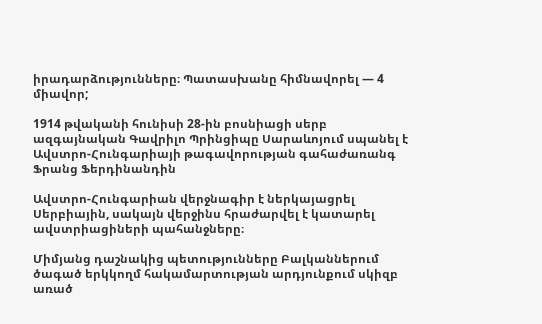իրադարձությունները։ Պատասխանը հիմնավորել — 4 միավոր;

1914 թվականի հունիսի 28-ին բոսնիացի սերբ ազգայնական Գավրիլո Պրինցիպը Սարաևոյում սպանել է Ավստրո-Հունգարիայի թագավորության գահաժառանգ Ֆրանց Ֆերդինանդին

Ավստրո-Հունգարիան վերջնագիր է ներկայացրել Սերբիային, սակայն վերջինս հրաժարվել է կատարել ավստրիացիների պահանջները։

Միմյանց դաշնակից պետությունները Բալկաններում ծագած երկկողմ հակամարտության արդյունքում սկիզբ առած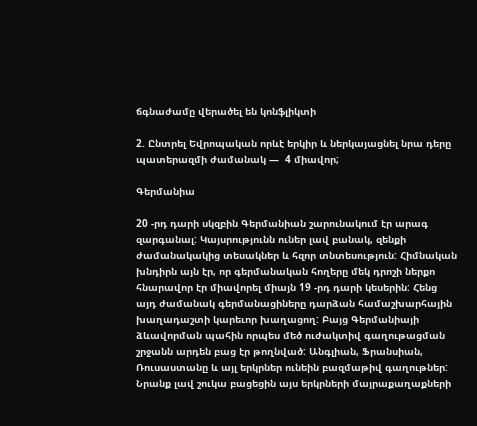ճգնաժամը վերածել են կոնֆլիկտի

2. Ընտրել Եվրոպական որևէ երկիր և ներկայացնել նրա դերը պատերազմի ժամանակ —  4 միավոր;

Գերմանիա

20 -րդ դարի սկզբին Գերմանիան շարունակում էր արագ զարգանալ: Կայսրությունն ուներ լավ բանակ, զենքի ժամանակակից տեսակներ և հզոր տնտեսություն: Հիմնական խնդիրն այն էր, որ գերմանական հողերը մեկ դրոշի ներքո հնարավոր էր միավորել միայն 19 -րդ դարի կեսերին: Հենց այդ ժամանակ գերմանացիները դարձան համաշխարհային խաղադաշտի կարեւոր խաղացող: Բայց Գերմանիայի ձևավորման պահին որպես մեծ ուժակտիվ գաղութացման շրջանն արդեն բաց էր թողնված: Անգլիան, Ֆրանսիան, Ռուսաստանը և այլ երկրներ ունեին բազմաթիվ գաղութներ: Նրանք լավ շուկա բացեցին այս երկրների մայրաքաղաքների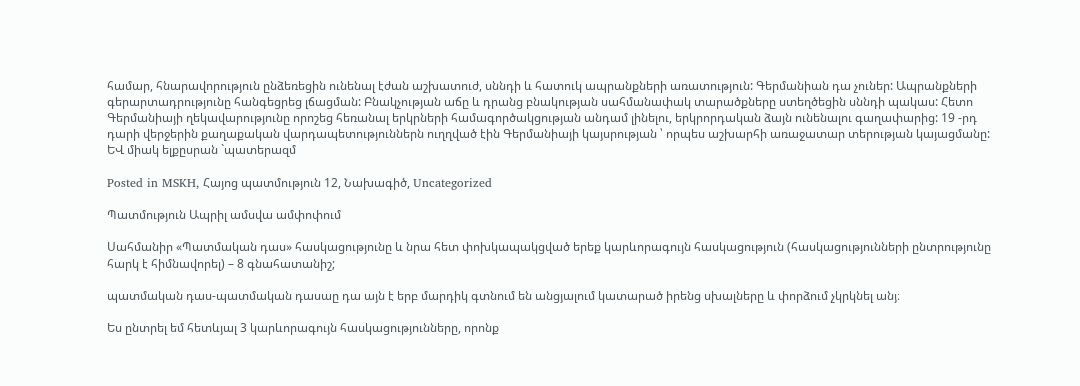համար, հնարավորություն ընձեռեցին ունենալ էժան աշխատուժ, սննդի և հատուկ ապրանքների առատություն: Գերմանիան դա չուներ: Ապրանքների գերարտադրությունը հանգեցրեց լճացման: Բնակչության աճը և դրանց բնակության սահմանափակ տարածքները ստեղծեցին սննդի պակաս: Հետո Գերմանիայի ղեկավարությունը որոշեց հեռանալ երկրների համագործակցության անդամ լինելու, երկրորդական ձայն ունենալու գաղափարից: 19 -րդ դարի վերջերին քաղաքական վարդապետություններն ուղղված էին Գերմանիայի կայսրության ՝ որպես աշխարհի առաջատար տերության կայացմանը: ԵՎ միակ ելքըսրան `պատերազմ

Posted in MSKH, Հայոց պատմություն 12, Նախագիծ, Uncategorized

Պատմություն Ապրիլ ամսվա ամփոփում

Սահմանիր «Պատմական դաս» հասկացությունը և նրա հետ փոխկապակցված երեք կարևորագույն հասկացություն (հասկացությունների ընտրությունը հարկ է հիմնավորել) – 8 գնահատանիշ;

պատմական դաս-պատմական դասաը դա այն է երբ մարդիկ գտնում են անցյալում կատարած իրենց սխալները և փորձում չկրկնել անյ։

Ես ընտրել եմ հետևյալ 3 կարևորագույն հասկացությունները, որոնք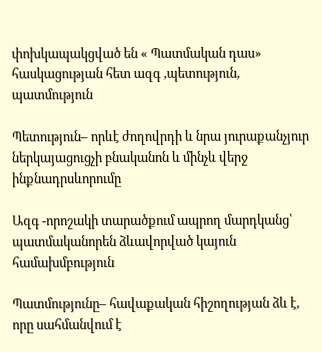փոխկապակցված են « Պատմական դաս» հասկացության հետ ազգ ,պետություն, պատմություն

Պետություն– որևէ ժողովրդի և նրա յուրաքանչյուր ներկայացուցչի բնականոն և մինչև վերջ ինքնադրսևորումը

Ազգ -որոշակի տարածքում ապրող մարդկանց՝ պատմականորեն ձևավորված կայուն համախմբություն

Պատմությունը– հավաքական հիշողության ձև է, որը սահմանվում է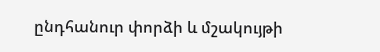ընդհանուր փորձի և մշակույթի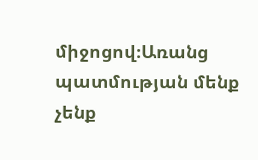միջոցով։Առանց պատմության մենք չենք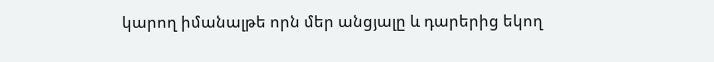կարող իմանալթե որն մեր անցյալը և դարերից եկող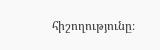հիշողությունը։